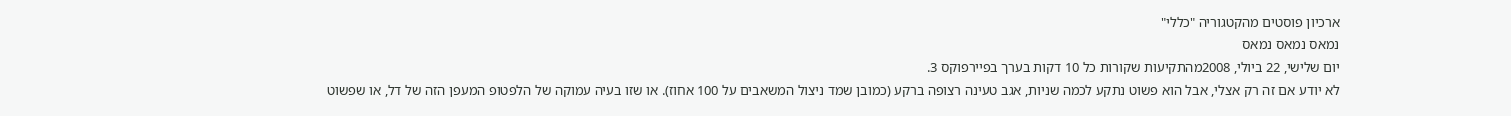ארכיון פוסטים מהקטגוריה "כללי"
נמאס נמאס נמאס
יום שלישי, 22 ביולי, 2008מהתקיעות שקורות כל 10 דקות בערך בפיירפוקס 3.
לא יודע אם זה רק אצלי, אבל הוא פשוט נתקע לכמה שניות, אגב טעינה רצופה ברקע (כמובן שמד ניצול המשאבים על 100 אחוז). או שזו בעיה עמוקה של הלפטופ המעפן הזה של דל, או שפשוט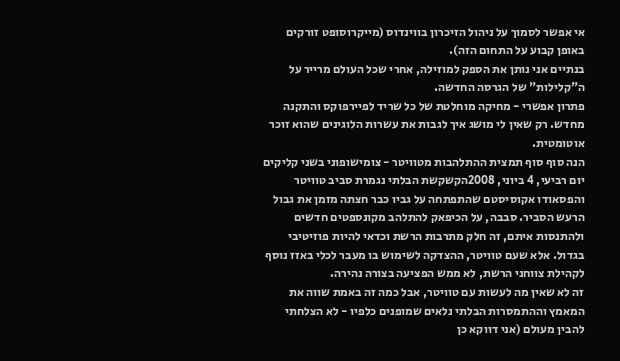אי אפשר לסמוך על ניהול הזיכרון בווינדוס (מייקרוסופט זורקים באופן קבוע על התחום הזה).
בנתיים אני נותן את הספק למוזילה, אחרי שכל העולם מרייר על ה"קלילות" של הגרסה החדשה.
פתרון אפשרי - מחיקה מוחלטת של כל שריד לפיירפוקס והתקנה מחדש. רק שאין לי מושג איך לגבות את עשרות הלוגינים שהוא זוכר אוטומטית.
הנה סוף סוף תמצית ההתלהבות מטוויטר - צומישופוני בשני קליקים
יום רביעי, 4 ביוני, 2008הקשקשת הבלתי נגמרת סביב טוויטר והפסאודו אקוסיסטם שהתפתחה על גביו כבר חצתה מזמן את גבול הרעש הסביר. סבבה, על הכיפאק להתלהב מקונספטים חדשים ולהתנסות איתם, זה חלק מתרבות הרשת וכדאי להיות פוזיטיבי בגדול. אלא שעם טוויטר, ההצדקה לשימוש בו מעבר לכלי באזז נוסף לקהילת צווחני הרשת, לא ממש הפציעה בצורה נהירה.
זה לא שאין מה לעשות עם טוויטר, אבל כמה זה באמת שווה את המאמץ וההתמסרות הבלתי נלאים שמופנים כלפיו - לא הצלחתי להבין מעולם (אני דווקא כן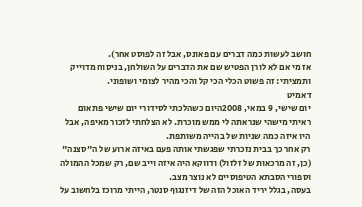חושב לעשות כמה דברים עם פאונס, אבל זה לפוסט אחר).
אז מי אם לא לורן הפטיש שם את הדברים על השולחן, בניסוח מדוייק ותמציתי: זה פשוט הכלי הכי קל והכי מהיר לצומי ושופוני.
דאמיט
יום שישי, 9 במאי, 2008היום כשהלכתי לסידורי יום שישי פתאום ראיתי מישהי שנראתה לי ממש מוכרת. לא הצלחתי לזכור מאיפה, אבל היו איזה כמה שניות של בהייה משותפת.
רק אחר כך בבית נזכרתי שפגשתי אותה פעם באיזה ארוע של ה"סצנה" (כן, זה מרכאות של זלזול) ודווקא היה איזה וייב שם, רק שמכל ההמולה וספורי הסבתא הטיפוסיים לא נוצר מצב.
בעסה, בגלל יריד האוכל הזה של דיזנגוף סנטר, הייתי מרוכז בלחשוב על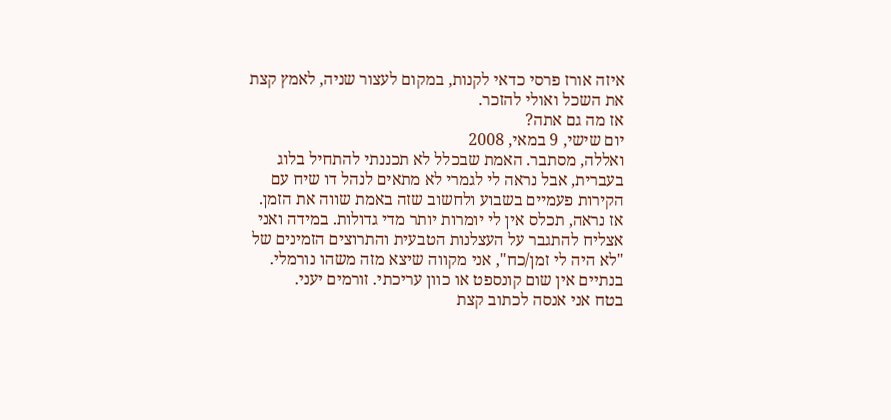איזה אורז פרסי כדאי לקנות, במקום לעצור שניה, לאמץ קצת את השכל ואולי להזכר.
אז מה גם אתה?
יום שישי, 9 במאי, 2008
ואללה, מסתבר. האמת שבכלל לא תכננתי להתחיל בלוג בעברית, אבל נראה לי לגמרי לא מתאים לנהל דו שיח עם הקירות פעמיים בשבוע ולחשוב שזה באמת שווה את הזמן.
אז נראה, תכלס אין לי יומרות יותר מדי גדולות. במידה ואני אצליח להתגבר על העצלנות הטבעית והתרוצים הזמינים של "לא היה לי זמן/כח", אני מקווה שיצא מזה משהו נורמלי. בנתיים אין שום קונספט או כוון עריכתי. זורמים יעני.
בטח אני אנסה לכתוב קצת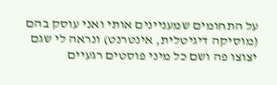על התחומים שמעניינים אותי ואני עוסק בהם (מוסיקה דיגיטלית, אינטרנט) ונראה לי שגם יצוצו פה ושם כל מיני פוסטים רגעיים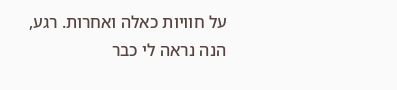על חוויות כאלה ואחרות. רגע, הנה נראה לי כבר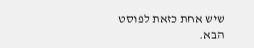שיש אחת כזאת לפוסט הבא.